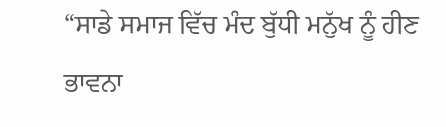“ਸਾਡੇ ਸਮਾਜ ਵਿੱਚ ਮੰਦ ਬੁੱਧੀ ਮਨੁੱਖ ਨੂੰ ਹੀਣ ਭਾਵਨਾ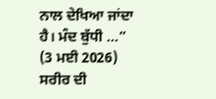ਨਾਲ ਦੇਖਿਆ ਜਾਂਦਾ ਹੈ। ਮੰਦ ਬੁੱਧੀ ...”
(3 ਮਈ 2026)
ਸਰੀਰ ਦੀ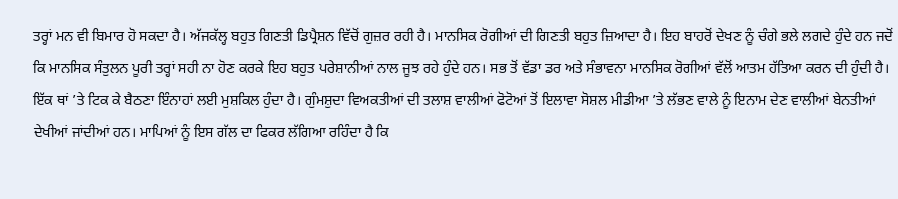ਤਰ੍ਹਾਂ ਮਨ ਵੀ ਬਿਮਾਰ ਹੋ ਸਕਦਾ ਹੈ। ਅੱਜਕੱਲ੍ਹ ਬਹੁਤ ਗਿਣਤੀ ਡਿਪ੍ਰੈਸ਼ਨ ਵਿੱਚੋਂ ਗੁਜ਼ਰ ਰਹੀ ਹੈ। ਮਾਨਸਿਕ ਰੋਗੀਆਂ ਦੀ ਗਿਣਤੀ ਬਹੁਤ ਜ਼ਿਆਦਾ ਹੈ। ਇਹ ਬਾਹਰੋਂ ਦੇਖਣ ਨੂੰ ਚੰਗੇ ਭਲੇ ਲਗਦੇ ਹੁੰਦੇ ਹਨ ਜਦੋਂ ਕਿ ਮਾਨਸਿਕ ਸੰਤੁਲਨ ਪੂਰੀ ਤਰ੍ਹਾਂ ਸਹੀ ਨਾ ਹੋਣ ਕਰਕੇ ਇਹ ਬਹੁਤ ਪਰੇਸ਼ਾਨੀਆਂ ਨਾਲ ਜੂਝ ਰਹੇ ਹੁੰਦੇ ਹਨ। ਸਭ ਤੋਂ ਵੱਡਾ ਡਰ ਅਤੇ ਸੰਭਾਵਨਾ ਮਾਨਸਿਕ ਰੋਗੀਆਂ ਵੱਲੋਂ ਆਤਮ ਹੱਤਿਆ ਕਰਨ ਦੀ ਹੁੰਦੀ ਹੈ। ਇੱਕ ਥਾਂ ’ਤੇ ਟਿਕ ਕੇ ਬੈਠਣਾ ਇੰਨਾਹਾਂ ਲਈ ਮੁਸ਼ਕਿਲ ਹੁੰਦਾ ਹੈ। ਗੁੰਮਸ਼ੁਦਾ ਵਿਅਕਤੀਆਂ ਦੀ ਤਲਾਸ਼ ਵਾਲੀਆਂ ਫੋਟੋਆਂ ਤੋਂ ਇਲਾਵਾ ਸੋਸ਼ਲ ਮੀਡੀਆ ’ਤੇ ਲੱਭਣ ਵਾਲੇ ਨੂੰ ਇਨਾਮ ਦੇਣ ਵਾਲੀਆਂ ਬੇਨਤੀਆਂ ਦੇਖੀਆਂ ਜਾਂਦੀਆਂ ਹਨ। ਮਾਪਿਆਂ ਨੂੰ ਇਸ ਗੱਲ ਦਾ ਫਿਕਰ ਲੱਗਿਆ ਰਹਿੰਦਾ ਹੈ ਕਿ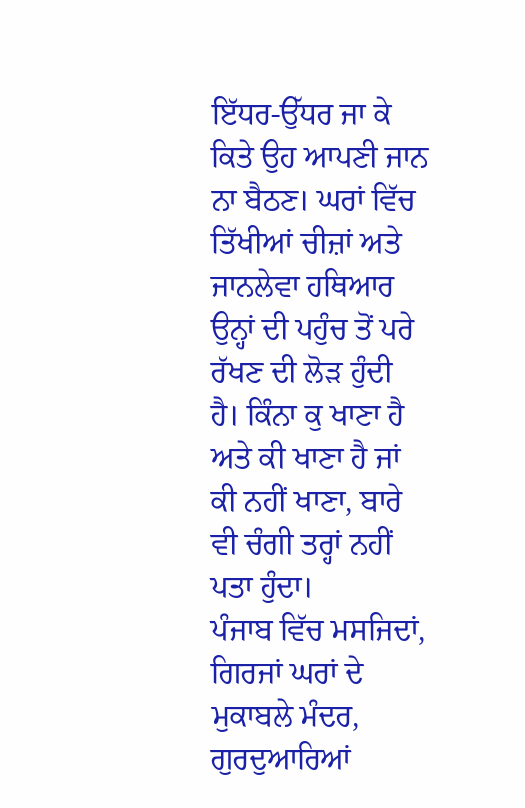ਇੱਧਰ-ਉੱਧਰ ਜਾ ਕੇ ਕਿਤੇ ਉਹ ਆਪਣੀ ਜਾਨ ਨਾ ਬੈਠਣ। ਘਰਾਂ ਵਿੱਚ ਤਿੱਖੀਆਂ ਚੀਜ਼ਾਂ ਅਤੇ ਜਾਨਲੇਵਾ ਹਥਿਆਰ ਉਨ੍ਹਾਂ ਦੀ ਪਹੁੰਚ ਤੋਂ ਪਰੇ ਰੱਖਣ ਦੀ ਲੋੜ ਹੁੰਦੀ ਹੈ। ਕਿੰਨਾ ਕੁ ਖਾਣਾ ਹੈ ਅਤੇ ਕੀ ਖਾਣਾ ਹੈ ਜਾਂ ਕੀ ਨਹੀਂ ਖਾਣਾ, ਬਾਰੇ ਵੀ ਚੰਗੀ ਤਰ੍ਹਾਂ ਨਹੀਂ ਪਤਾ ਹੁੰਦਾ।
ਪੰਜਾਬ ਵਿੱਚ ਮਸਜਿਦਾਂ, ਗਿਰਜਾਂ ਘਰਾਂ ਦੇ ਮੁਕਾਬਲੇ ਮੰਦਰ, ਗੁਰਦੁਆਰਿਆਂ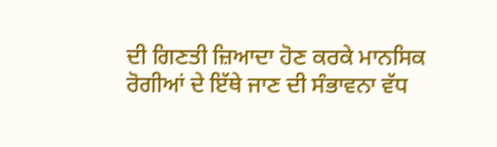ਦੀ ਗਿਣਤੀ ਜ਼ਿਆਦਾ ਹੋਣ ਕਰਕੇ ਮਾਨਸਿਕ ਰੋਗੀਆਂ ਦੇ ਇੱਥੇ ਜਾਣ ਦੀ ਸੰਭਾਵਨਾ ਵੱਧ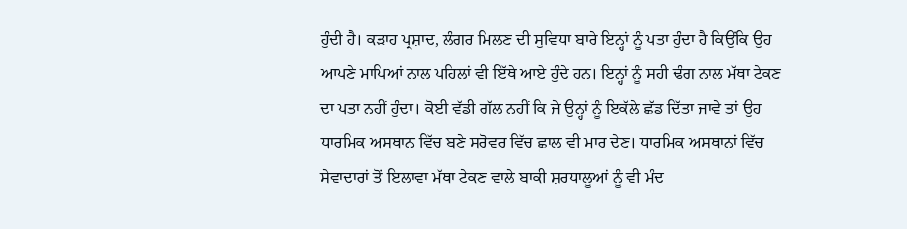ਹੁੰਦੀ ਹੈ। ਕੜਾਹ ਪ੍ਰਸ਼ਾਦ, ਲੰਗਰ ਮਿਲਣ ਦੀ ਸੁਵਿਧਾ ਬਾਰੇ ਇਨ੍ਹਾਂ ਨੂੰ ਪਤਾ ਹੁੰਦਾ ਹੈ ਕਿਉਂਕਿ ਉਹ ਆਪਣੇ ਮਾਪਿਆਂ ਨਾਲ ਪਹਿਲਾਂ ਵੀ ਇੱਥੇ ਆਏ ਹੁੰਦੇ ਹਨ। ਇਨ੍ਹਾਂ ਨੂੰ ਸਹੀ ਢੰਗ ਨਾਲ ਮੱਥਾ ਟੇਕਣ ਦਾ ਪਤਾ ਨਹੀਂ ਹੁੰਦਾ। ਕੋਈ ਵੱਡੀ ਗੱਲ ਨਹੀਂ ਕਿ ਜੇ ਉਨ੍ਹਾਂ ਨੂੰ ਇਕੱਲੇ ਛੱਡ ਦਿੱਤਾ ਜਾਵੇ ਤਾਂ ਉਹ ਧਾਰਮਿਕ ਅਸਥਾਨ ਵਿੱਚ ਬਣੇ ਸਰੋਵਰ ਵਿੱਚ ਛਾਲ ਵੀ ਮਾਰ ਦੇਣ। ਧਾਰਮਿਕ ਅਸਥਾਨਾਂ ਵਿੱਚ ਸੇਵਾਦਾਰਾਂ ਤੋਂ ਇਲਾਵਾ ਮੱਥਾ ਟੇਕਣ ਵਾਲੇ ਬਾਕੀ ਸ਼ਰਧਾਲੂਆਂ ਨੂੰ ਵੀ ਮੰਦ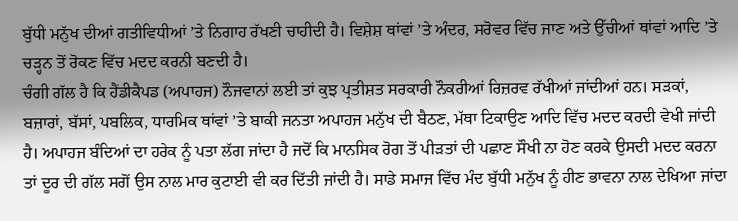ਬੁੱਧੀ ਮਨੁੱਖ ਦੀਆਂ ਗਤੀਵਿਧੀਆਂ ’ਤੇ ਨਿਗਾਹ ਰੱਖਣੀ ਚਾਹੀਦੀ ਹੈ। ਵਿਸ਼ੇਸ਼ ਥਾਂਵਾਂ ’ਤੇ ਅੰਦਰ, ਸਰੋਵਰ ਵਿੱਚ ਜਾਣ ਅਤੇ ਉੱਚੀਆਂ ਥਾਂਵਾਂ ਆਦਿ ’ਤੇ ਚੜ੍ਹਨ ਤੋਂ ਰੋਕਣ ਵਿੱਚ ਮਦਦ ਕਰਨੀ ਬਣਦੀ ਹੈ।
ਚੰਗੀ ਗੱਲ ਹੈ ਕਿ ਹੈਂਡੀਕੈਪਡ (ਅਪਾਹਜ) ਨੌਜਵਾਨਾਂ ਲਈ ਤਾਂ ਕੁਝ ਪ੍ਰਤੀਸ਼ਤ ਸਰਕਾਰੀ ਨੌਕਰੀਆਂ ਰਿਜ਼ਰਵ ਰੱਖੀਆਂ ਜਾਂਦੀਆਂ ਹਨ। ਸੜਕਾਂ, ਬਜ਼ਾਰਾਂ, ਬੱਸਾਂ, ਪਬਲਿਕ, ਧਾਰਮਿਕ ਥਾਂਵਾਂ ’ਤੇ ਬਾਕੀ ਜਨਤਾ ਅਪਾਹਜ ਮਨੁੱਖ ਦੀ ਬੈਠਣ, ਮੱਥਾ ਟਿਕਾਉਣ ਆਦਿ ਵਿੱਚ ਮਦਦ ਕਰਦੀ ਵੇਖੀ ਜਾਂਦੀ ਹੈ। ਅਪਾਹਜ ਬੰਦਿਆਂ ਦਾ ਹਰੇਕ ਨੂੰ ਪਤਾ ਲੱਗ ਜਾਂਦਾ ਹੈ ਜਦੋਂ ਕਿ ਮਾਨਸਿਕ ਰੋਗ ਤੋਂ ਪੀੜਤਾਂ ਦੀ ਪਛਾਣ ਸੌਖੀ ਨਾ ਹੋਣ ਕਰਕੇ ਉਸਦੀ ਮਦਦ ਕਰਨਾ ਤਾਂ ਦੂਰ ਦੀ ਗੱਲ ਸਗੋਂ ਉਸ ਨਾਲ ਮਾਰ ਕੁਟਾਈ ਵੀ ਕਰ ਦਿੱਤੀ ਜਾਂਦੀ ਹੈ। ਸਾਡੇ ਸਮਾਜ ਵਿੱਚ ਮੰਦ ਬੁੱਧੀ ਮਨੁੱਖ ਨੂੰ ਹੀਣ ਭਾਵਨਾ ਨਾਲ ਦੇਖਿਆ ਜਾਂਦਾ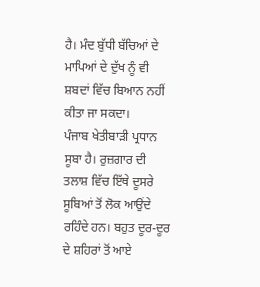ਹੈ। ਮੰਦ ਬੁੱਧੀ ਬੱਚਿਆਂ ਦੇ ਮਾਪਿਆਂ ਦੇ ਦੁੱਖ ਨੂੰ ਵੀ ਸ਼ਬਦਾਂ ਵਿੱਚ ਬਿਆਨ ਨਹੀਂ ਕੀਤਾ ਜਾ ਸਕਦਾ।
ਪੰਜਾਬ ਖੇਤੀਬਾੜੀ ਪ੍ਰਧਾਨ ਸੂਬਾ ਹੈ। ਰੁਜ਼ਗਾਰ ਦੀ ਤਲਾਸ਼ ਵਿੱਚ ਇੱਥੇ ਦੂਸਰੇ ਸੂਬਿਆਂ ਤੋਂ ਲੋਕ ਆਉਂਦੇ ਰਹਿੰਦੇ ਹਨ। ਬਹੁਤ ਦੂਰ-ਦੂਰ ਦੇ ਸ਼ਹਿਰਾਂ ਤੋਂ ਆਏ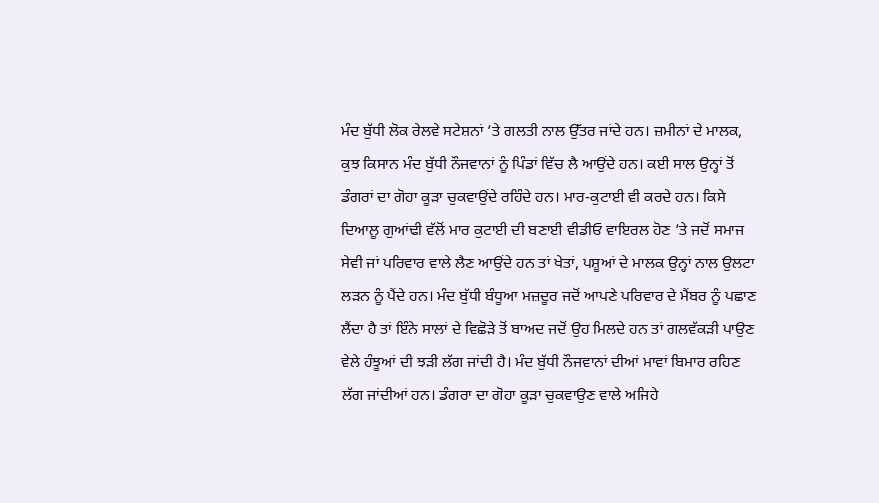ਮੰਦ ਬੁੱਧੀ ਲੋਕ ਰੇਲਵੇ ਸਟੇਸ਼ਨਾਂ ’ਤੇ ਗਲਤੀ ਨਾਲ ਉੱਤਰ ਜਾਂਦੇ ਹਨ। ਜ਼ਮੀਨਾਂ ਦੇ ਮਾਲਕ, ਕੁਝ ਕਿਸਾਨ ਮੰਦ ਬੁੱਧੀ ਨੌਜਵਾਨਾਂ ਨੂੰ ਪਿੰਡਾਂ ਵਿੱਚ ਲੈ ਆਉਂਦੇ ਹਨ। ਕਈ ਸਾਲ ਉਨ੍ਹਾਂ ਤੋਂ ਡੰਗਰਾਂ ਦਾ ਗੋਹਾ ਕੂੜਾ ਚੁਕਵਾਉਂਦੇ ਰਹਿੰਦੇ ਹਨ। ਮਾਰ-ਕੁਟਾਈ ਵੀ ਕਰਦੇ ਹਨ। ਕਿਸੇ ਦਿਆਲੂ ਗੁਆਂਢੀ ਵੱਲੋਂ ਮਾਰ ਕੁਟਾਈ ਦੀ ਬਣਾਈ ਵੀਡੀਓ ਵਾਇਰਲ ਹੋਣ ’ਤੇ ਜਦੋਂ ਸਮਾਜ ਸੇਵੀ ਜਾਂ ਪਰਿਵਾਰ ਵਾਲੇ ਲੈਣ ਆਉਂਦੇ ਹਨ ਤਾਂ ਖੇਤਾਂ, ਪਸ਼ੂਆਂ ਦੇ ਮਾਲਕ ਉਨ੍ਹਾਂ ਨਾਲ ਉਲਟਾ ਲੜਨ ਨੂੰ ਪੈਂਦੇ ਹਨ। ਮੰਦ ਬੁੱਧੀ ਬੰਧੂਆ ਮਜ਼ਦੂਰ ਜਦੋਂ ਆਪਣੇ ਪਰਿਵਾਰ ਦੇ ਮੈਂਬਰ ਨੂੰ ਪਛਾਣ ਲੈਂਦਾ ਹੈ ਤਾਂ ਇੰਨੇ ਸਾਲਾਂ ਦੇ ਵਿਛੋੜੇ ਤੋਂ ਬਾਅਦ ਜਦੋਂ ਉਹ ਮਿਲਦੇ ਹਨ ਤਾਂ ਗਲਵੱਕੜੀ ਪਾਉਣ ਵੇਲੇ ਹੰਝੂਆਂ ਦੀ ਝੜੀ ਲੱਗ ਜਾਂਦੀ ਹੈ। ਮੰਦ ਬੁੱਧੀ ਨੌਜਵਾਨਾਂ ਦੀਆਂ ਮਾਵਾਂ ਬਿਮਾਰ ਰਹਿਣ ਲੱਗ ਜਾਂਦੀਆਂ ਹਨ। ਡੰਗਰਾ ਦਾ ਗੋਹਾ ਕੂੜਾ ਚੁਕਵਾਉਣ ਵਾਲੇ ਅਜਿਹੇ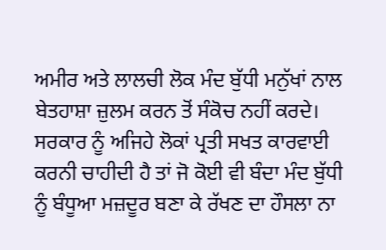ਅਮੀਰ ਅਤੇ ਲਾਲਚੀ ਲੋਕ ਮੰਦ ਬੁੱਧੀ ਮਨੁੱਖਾਂ ਨਾਲ ਬੇਤਹਾਸ਼ਾ ਜ਼ੁਲਮ ਕਰਨ ਤੋਂ ਸੰਕੋਚ ਨਹੀਂ ਕਰਦੇ। ਸਰਕਾਰ ਨੂੰ ਅਜਿਹੇ ਲੋਕਾਂ ਪ੍ਰਤੀ ਸਖਤ ਕਾਰਵਾਈ ਕਰਨੀ ਚਾਹੀਦੀ ਹੈ ਤਾਂ ਜੋ ਕੋਈ ਵੀ ਬੰਦਾ ਮੰਦ ਬੁੱਧੀ ਨੂੰ ਬੰਧੂਆ ਮਜ਼ਦੂਰ ਬਣਾ ਕੇ ਰੱਖਣ ਦਾ ਹੌਸਲਾ ਨਾ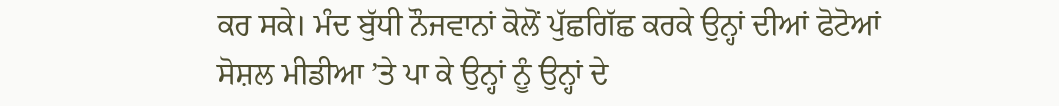ਕਰ ਸਕੇ। ਮੰਦ ਬੁੱਧੀ ਨੌਜਵਾਨਾਂ ਕੋਲੋਂ ਪੁੱਛਗਿੱਛ ਕਰਕੇ ਉਨ੍ਹਾਂ ਦੀਆਂ ਫੋਟੋਆਂ ਸੋਸ਼ਲ ਮੀਡੀਆ ’ਤੇ ਪਾ ਕੇ ਉਨ੍ਹਾਂ ਨੂੰ ਉਨ੍ਹਾਂ ਦੇ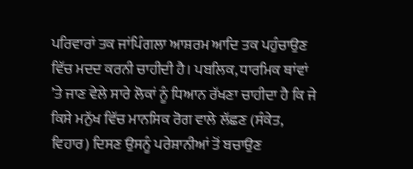ਪਰਿਵਾਰਾਂ ਤਕ ਜਾਂਪਿੰਗਲਾ ਆਸ਼ਰਮ ਆਦਿ ਤਕ ਪਹੁੰਚਾਉਣ ਵਿੱਚ ਮਦਦ ਕਰਨੀ ਚਾਹੀਦੀ ਹੈ। ਪਬਲਿਕ, ਧਾਰਮਿਕ ਥਾਂਵਾਂ ’ਤੇ ਜਾਣ ਵੇਲੇ ਸਾਰੇ ਲੋਕਾਂ ਨੂੰ ਧਿਆਨ ਰੱਖਣਾ ਚਾਹੀਦਾ ਹੈ ਕਿ ਜੇ ਕਿਸੇ ਮਨੁੱਖ ਵਿੱਚ ਮਾਨਸਿਕ ਰੋਗ ਵਾਲੇ ਲੱਛਣ (ਸੰਕੇਤ, ਵਿਹਾਰ) ਦਿਸਣ ਉਸਨੂੰ ਪਰੇਸ਼ਾਨੀਆਂ ਤੋਂ ਬਚਾਉਣ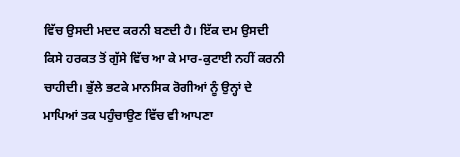ਵਿੱਚ ਉਸਦੀ ਮਦਦ ਕਰਨੀ ਬਣਦੀ ਹੈ। ਇੱਕ ਦਮ ਉਸਦੀ ਕਿਸੇ ਹਰਕਤ ਤੋਂ ਗੁੱਸੇ ਵਿੱਚ ਆ ਕੇ ਮਾਰ-ਕੁਟਾਈ ਨਹੀਂ ਕਰਨੀ ਚਾਹੀਦੀ। ਭੁੱਲੇ ਭਟਕੇ ਮਾਨਸਿਕ ਰੋਗੀਆਂ ਨੂੰ ਉਨ੍ਹਾਂ ਦੇ ਮਾਪਿਆਂ ਤਕ ਪਹੁੰਚਾਉਣ ਵਿੱਚ ਵੀ ਆਪਣਾ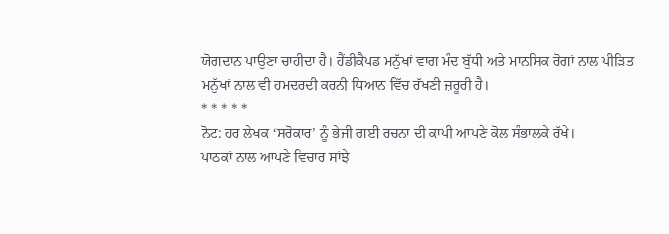ਯੋਗਦਾਨ ਪਾਉਣਾ ਚਾਹੀਦਾ ਹੈ। ਹੈਂਡੀਕੈਪਡ ਮਨੁੱਖਾਂ ਵਾਗ ਮੰਦ ਬੁੱਧੀ ਅਤੇ ਮਾਨਸਿਕ ਰੋਗਾਂ ਨਾਲ ਪੀੜਿਤ ਮਨੁੱਖਾਂ ਨਾਲ ਵੀ ਹਮਦਰਦੀ ਕਰਨੀ ਧਿਆਨ ਵਿੱਚ ਰੱਖਣੀ ਜ਼ਰੂਰੀ ਹੈ।
* * * * *
ਨੋਟ: ਹਰ ਲੇਖਕ ‘ਸਰੋਕਾਰ’ ਨੂੰ ਭੇਜੀ ਗਈ ਰਚਨਾ ਦੀ ਕਾਪੀ ਆਪਣੇ ਕੋਲ ਸੰਭਾਲਕੇ ਰੱਖੇ।
ਪਾਠਕਾਂ ਨਾਲ ਆਪਣੇ ਵਿਚਾਰ ਸਾਂਝੇ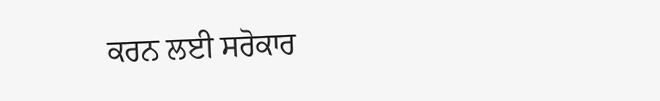ਕਰਨ ਲਈ ਸਰੋਕਾਰ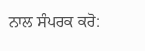ਨਾਲ ਸੰਪਰਕ ਕਰੋ: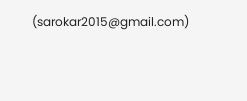(sarokar2015@gmail.com)